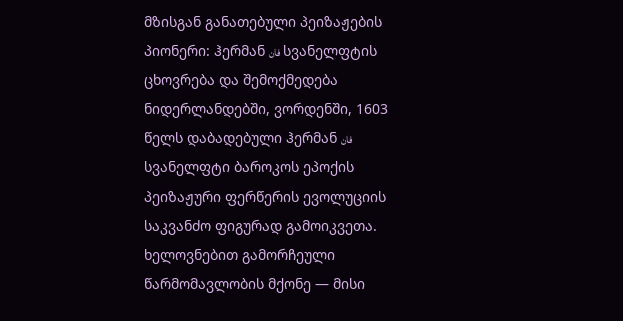მზისგან განათებული პეიზაჟების პიონერი: ჰერმან فان სვანელფტის ცხოვრება და შემოქმედება
ნიდერლანდებში, ვორდენში, 1603 წელს დაბადებული ჰერმან فان სვანელფტი ბაროკოს ეპოქის პეიზაჟური ფერწერის ევოლუციის საკვანძო ფიგურად გამოიკვეთა. ხელოვნებით გამორჩეული წარმომავლობის მქონე — მისი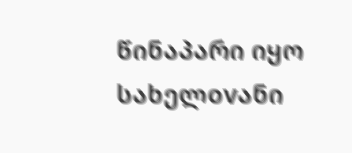წინაპარი იყო სახელovანი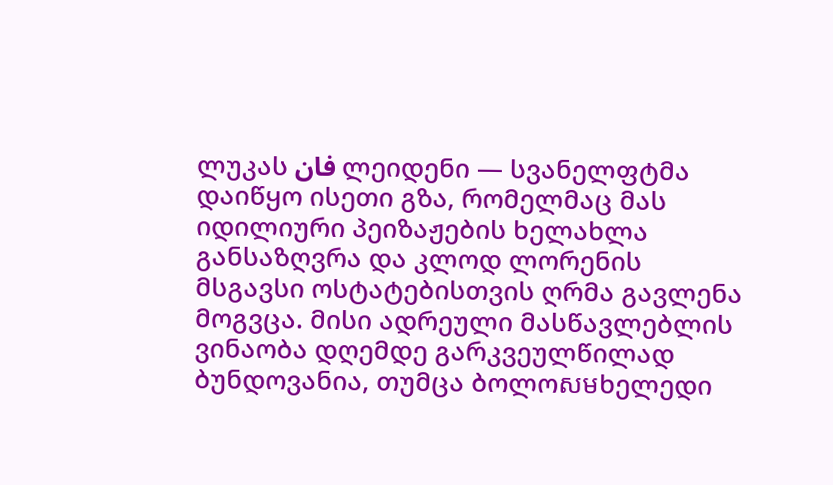ლუკას فان ლეიდენი — სვანელფტმა დაიწყო ისეთი გზა, რომელმაც მას იდილიური პეიზაჟების ხელახლა განსაზღვრა და კლოდ ლორენის მსგავსი ოსტატებისთვის ღრმა გავლენა მოგვცა. მისი ადრეული მასწავლებლის ვინაობა დღემდე გარკვეულწილად ბუნდოვანია, თუმცა ბოლოសមხელედი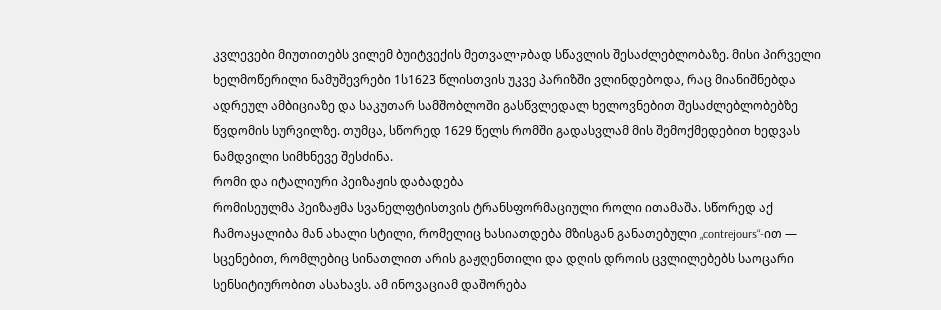კვლევები მიუთითებს ვილემ ბუიტვექის მეთვალקיბად სწავლის შესაძლებლობაზე. მისი პირველი ხელმოწერილი ნამუშევრები 1ს1623 წლისთვის უკვე პარიზში ვლინდებოდა, რაც მიანიშნებდა ადრეულ ამბიციაზე და საკუთარ სამშობლოში გასწვლედალ ხელოვნებით შესაძლებლობებზე წვდომის სურვილზე. თუმცა, სწორედ 1629 წელს რომში გადასვლამ მის შემოქმედებით ხედვას ნამდვილი სიმხნევე შესძინა.
რომი და იტალიური პეიზაჟის დაბადება
რომისეულმა პეიზაჟმა სვანელფტისთვის ტრანსფორმაციული როლი ითამაშა. სწორედ აქ ჩამოაყალიბა მან ახალი სტილი, რომელიც ხასიათდება მზისგან განათებული „contrejours“-ით — სცენებით, რომლებიც სინათლით არის გაჟღენთილი და დღის დროის ცვლილებებს საოცარი სენსიტიურობით ასახავს. ამ ინოვაციამ დაშორება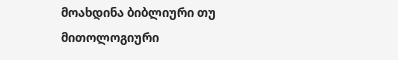მოახდინა ბიბლიური თუ მითოლოგიური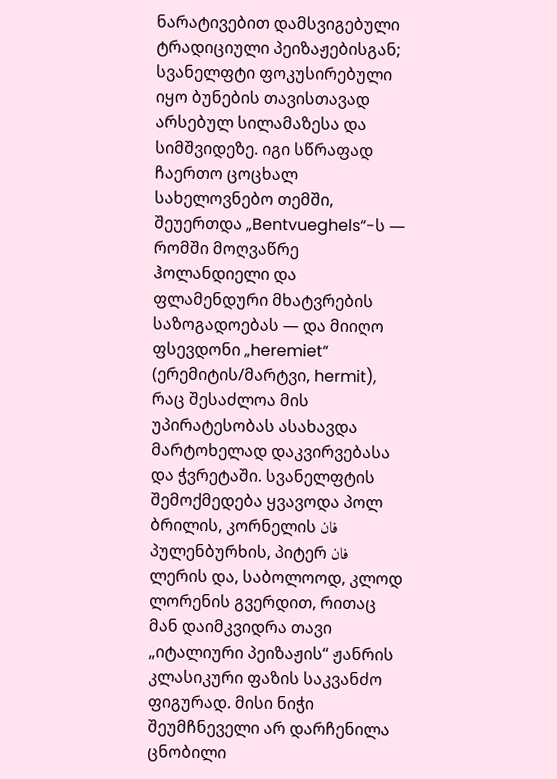ნარატივებით დამსვიგებული ტრადიციული პეიზაჟებისგან; სვანელფტი ფოკუსირებული იყო ბუნების თავისთავად არსებულ სილამაზესა და სიმშვიდეზე. იგი სწრაფად ჩაერთო ცოცხალ სახელოვნებო თემში, შეუერთდა „Bentvueghels“-ს — რომში მოღვაწრე ჰოლანდიელი და ფლამენდური მხატვრების საზოგადოებას — და მიიღო ფსევდონი „heremiet“ (ერემიტის/მარტვი, hermit), რაც შესაძლოა მის უპირატესობას ასახავდა მარტოხელად დაკვირვებასა და ჭვრეტაში. სვანელფტის შემოქმედება ყვავოდა პოლ ბრილის, კორნელის فان პულენბურხის, პიტერ فان ლერის და, საბოლოოდ, კლოდ ლორენის გვერდით, რითაც მან დაიმკვიდრა თავი „იტალიური პეიზაჟის“ ჟანრის კლასიკური ფაზის საკვანძო ფიგურად. მისი ნიჭი შეუმჩნეველი არ დარჩენილა ცნობილი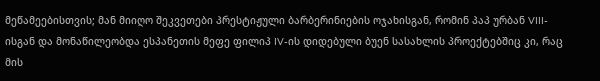მეწამეებისთვის; მან მიიღო შეკვეთები პრესტიჟული ბარბერინიების ოჯახისგან, რომინ პაპ ურბან VIII-ისგან და მონაწილეობდა ესპანეთის მეფე ფილიპ IV-ის დიდებული ბუენ სასახლის პროექტებშიც კი, რაც მის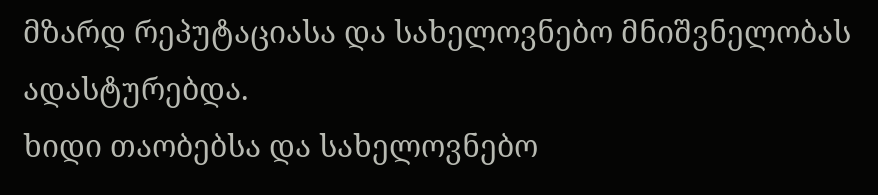მზარდ რეპუტაციასა და სახელოვნებო მნიშვნელობას ადასტურებდა.
ხიდი თაობებსა და სახელოვნებო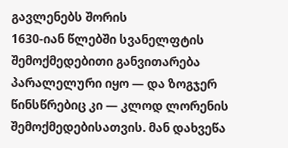გავლენებს შორის
1630-იან წლებში სვანელფტის შემოქმედებითი განვითარება პარალელური იყო — და ზოგჯერ წინსწრებიც კი — კლოდ ლორენის შემოქმედებისათვის. მან დახვეწა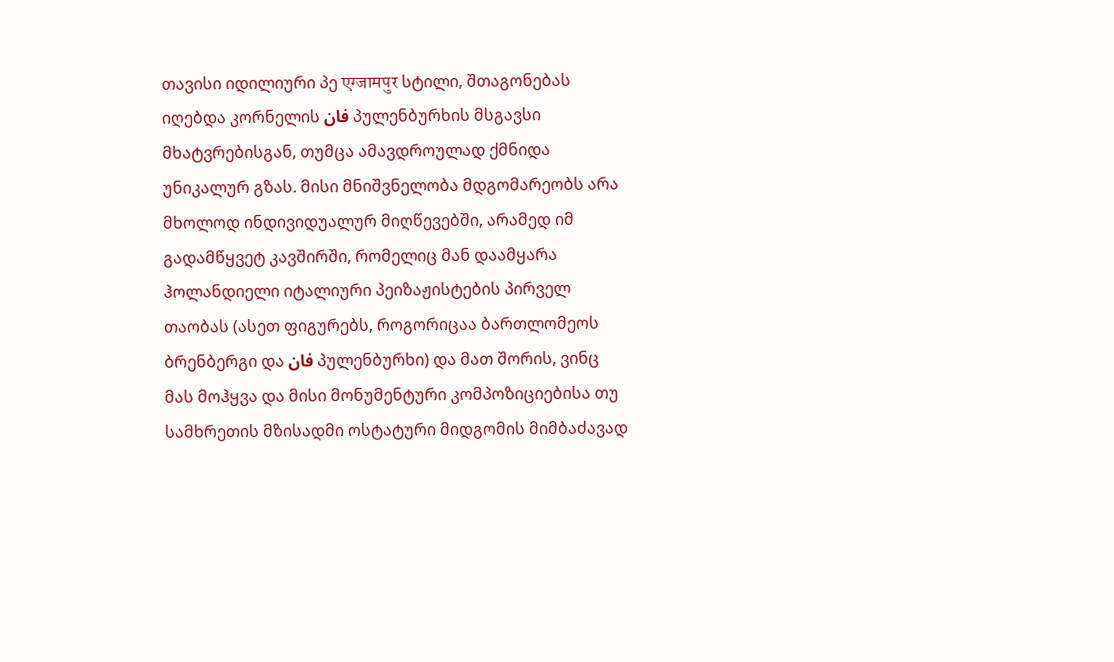თავისი იდილიური პე एग्जामपुर სტილი, შთაგონებას იღებდა კორნელის فان პულენბურხის მსგავსი მხატვრებისგან, თუმცა ამავდროულად ქმნიდა უნიკალურ გზას. მისი მნიშვნელობა მდგომარეობს არა მხოლოდ ინდივიდუალურ მიღწევებში, არამედ იმ გადამწყვეტ კავშირში, რომელიც მან დაამყარა ჰოლანდიელი იტალიური პეიზაჟისტების პირველ თაობას (ასეთ ფიგურებს, როგორიცაა ბართლომეოს ბრენბერგი და فان პულენბურხი) და მათ შორის, ვინც მას მოჰყვა და მისი მონუმენტური კომპოზიციებისა თუ სამხრეთის მზისადმი ოსტატური მიდგომის მიმბაძავად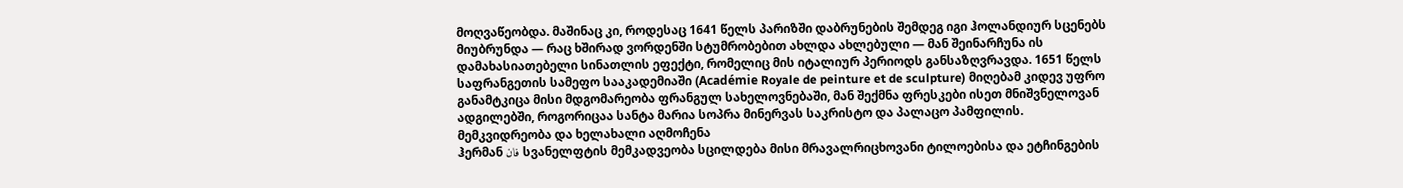მოღვაწეობდა. მაშინაც კი, როდესაც 1641 წელს პარიზში დაბრუნების შემდეგ იგი ჰოლანდიურ სცენებს მიუბრუნდა — რაც ხშირად ვორდენში სტუმრობებით ახლდა ახლებული — მან შეინარჩუნა ის დამახასიათებელი სინათლის ეფექტი, რომელიც მის იტალიურ პერიოდს განსაზღვრავდა. 1651 წელს საფრანგეთის სამეფო სააკადემიაში (Académie Royale de peinture et de sculpture) მიღებამ კიდევ უფრო განამტკიცა მისი მდგომარეობა ფრანგულ სახელოვნებაში, მან შექმნა ფრესკები ისეთ მნიშვნელოვან ადგილებში, როგორიცაა სანტა მარია სოპრა მინერვას საკრისტო და პალაცო პამფილის.
მემკვიდრეობა და ხელახალი აღმოჩენა
ჰერმან فان სვანელფტის მემკადვეობა სცილდება მისი მრავალრიცხოვანი ტილოებისა და ეტჩინგების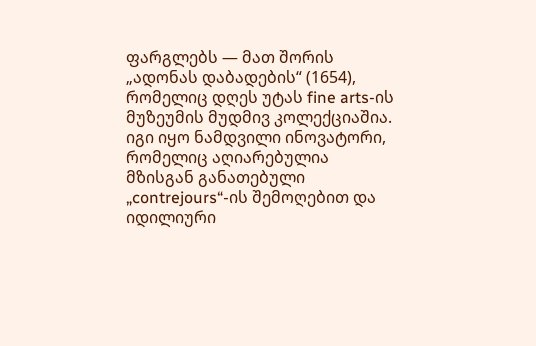ფარგლებს — მათ შორის „ადონას დაბადების“ (1654), რომელიც დღეს უტას fine arts-ის მუზეუმის მუდმივ კოლექციაშია. იგი იყო ნამდვილი ინოვატორი, რომელიც აღიარებულია მზისგან განათებული „contrejours“-ის შემოღებით და იდილიური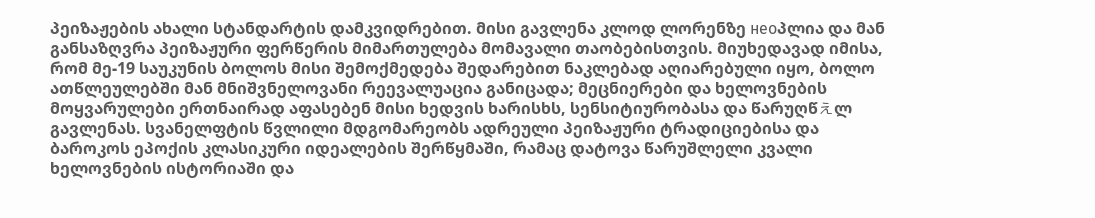პეიზაჟების ახალი სტანდარტის დამკვიდრებით. მისი გავლენა კლოდ ლორენზე неоპლია და მან განსაზღვრა პეიზაჟური ფერწერის მიმართულება მომავალი თაობებისთვის. მიუხედავად იმისა, რომ მე-19 საუკუნის ბოლოს მისი შემოქმედება შედარებით ნაკლებად აღიარებული იყო, ბოლო ათწლეულებში მან მნიშვნელოვანი რეევალუაცია განიცადა; მეცნიერები და ხელოვნების მოყვარულები ერთნაირად აფასებენ მისი ხედვის ხარისხს, სენსიტიურობასა და წარუღწえლ გავლენას. სვანელფტის წვლილი მდგომარეობს ადრეული პეიზაჟური ტრადიციებისა და ბაროკოს ეპოქის კლასიკური იდეალების შერწყმაში, რამაც დატოვა წარუშლელი კვალი ხელოვნების ისტორიაში და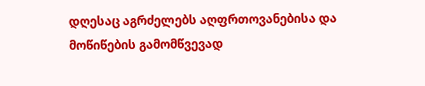დღესაც აგრძელებს აღფრთოვანებისა და მოწიწების გამომწვევად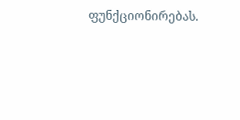ფუნქციონირებას.